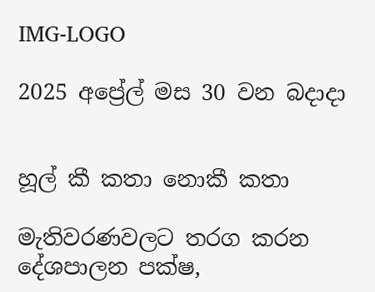IMG-LOGO

2025 අප්‍රේල් මස 30 වන බදාදා


හූල් කී කතා නොකී කතා

මැතිවරණවලට තරග කරන දේශපාලන පක්ෂ,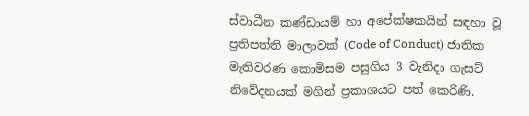ස්වාධීන කණ්ඩායම් හා අපේක්ෂකයින් සඳහා වූ ප්‍රතිපත්ති මාලාවක් (Code of Conduct) ජාතික මැතිවරණ කොමිසම පසුගිය 3 වැනිදා ගැසට් නිවේදනයක් මගින් ප්‍රකාශයට පත් කෙරිණි.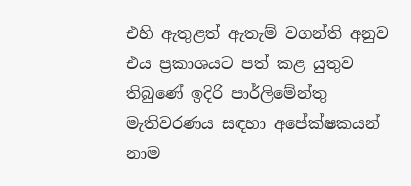එහි ඇතුළත් ඇතැම් වගන්ති අනුව එය ප්‍රකාශයට පත් කළ යුතුව තිබුණේ ඉදිරි පාර්ලිමේන්තු මැතිවරණය සඳහා අපේක්ෂකයන් නාම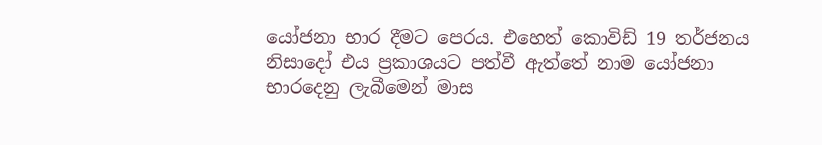යෝජනා භාර දීමට පෙරය. එහෙත් කොවිඩ් 19 තර්ජනය නිසාදෝ එය ප්‍රකාශයට පත්වී ඇත්තේ නාම යෝජනා භාරදෙනු ලැබීමෙන් මාස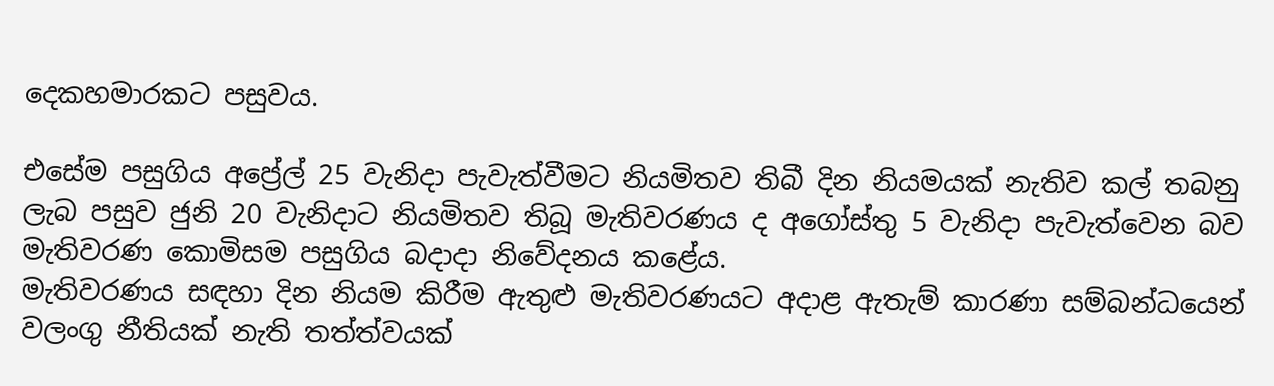දෙකහමාරකට පසුවය.

එසේම පසුගිය අප්‍රේල් 25 වැනිදා පැවැත්වීමට නියමිතව තිබී දින නියමයක් නැතිව කල් තබනු ලැබ පසුව ජුනි 20 වැනිදාට නියමිතව තිබූ මැතිවරණය ද අගෝස්තු 5 වැනිදා පැවැත්වෙන බව මැතිවරණ කොමිසම පසුගිය බදාදා නිවේදනය කළේය.
මැතිවරණය සඳහා දින නියම කිරීම ඇතුළු මැතිවරණයට අදාළ ඇතැම් කාරණා සම්බන්ධයෙන් වලංගු නීතියක් නැති තත්ත්වයක්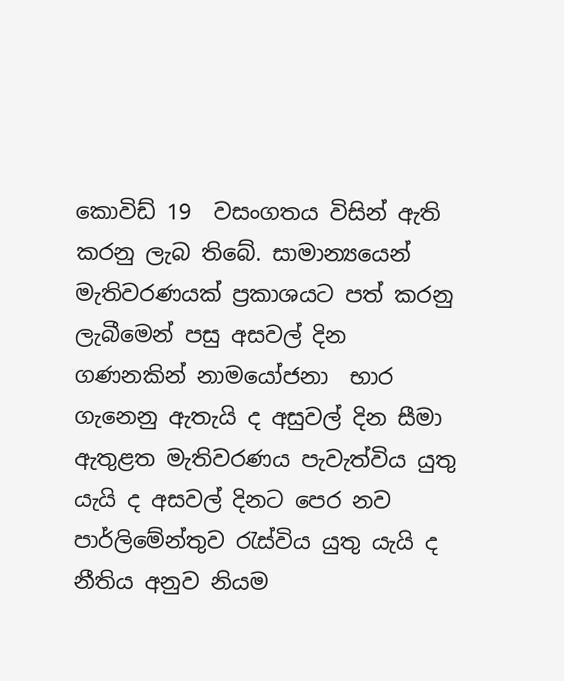කොවිඩ් 19  වසංගතය විසින් ඇති කරනු ලැබ තිබේ. සාමාන්‍යයෙන් මැතිවරණයක් ප්‍රකාශයට පත් කරනු ලැබීමෙන් පසු අසවල් දින ගණනකින් නාමයෝජනා  භාර ගැනෙනු ඇතැයි ද අසුවල් දින සීමා ඇතුළත මැතිවරණය පැවැත්විය යුතු යැයි ද අසවල් දිනට පෙර නව පාර්ලිමේන්තුව රැස්විය යුතු යැයි ද නීතිය අනුව නියම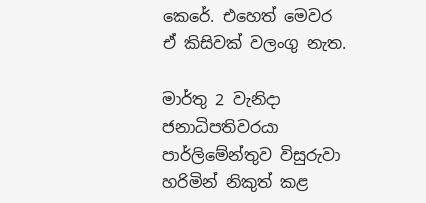කෙරේ. එහෙත් මෙවර ඒ කිසිවක් වලංගු නැත.

මාර්තු 2 වැනිදා ජනාධිපතිවරයා පාර්ලිමේන්තුව විසුරුවා හරිමින් නිකුත් කළ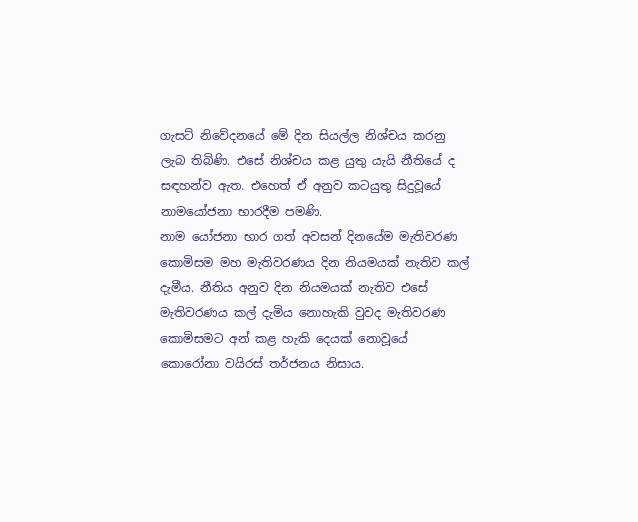ගැසට් නිවේදනයේ මේ දින සියල්ල නිශ්චය කරනු ලැබ තිබිණි. එසේ නිශ්චය කළ යුතු යැයි නීතියේ ද සඳහන්ව ඇත. එහෙත් ඒ අනුව කටයුතු සිදුවූයේ නාමයෝජනා භාරදීම පමණි.
නාම යෝජනා භාර ගත් අවසන් දිනයේම මැතිවරණ කොමිසම මහ මැතිවරණය දින නියමයක් නැතිව කල් දැමීය. නීතිය අනුව දින නියමයක් නැතිව එසේ මැතිවරණය කල් දැමිය නොහැකි වුවද මැතිවරණ කොමිසමට අන් කළ හැකි දෙයක් නොවූයේ කොරෝනා වයිරස් තර්ජනය නිසාය.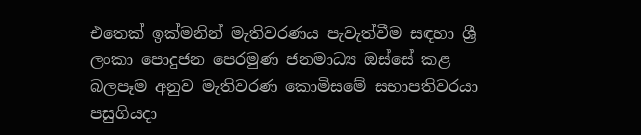එතෙක් ඉක්මනින් මැතිවරණය පැවැත්වීම සඳහා ශ්‍රී ලංකා පොදුජන පෙරමුණ ජනමාධ්‍ය ඔස්සේ කළ බලපෑම අනුව මැතිවරණ කොමිසමේ සභාපතිවරයා පසුගියදා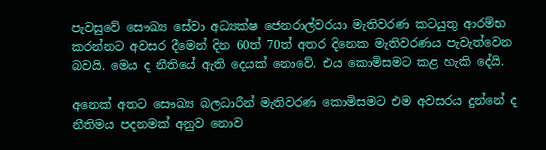පැවසුවේ සෞඛ්‍ය සේවා අධ්‍යක්ෂ ජෙනරාල්වරයා මැතිවරණ කටයුතු ආරම්භ කරන්නට අවසර දීමෙන් දින 60ත් 70ත් අතර දිනෙක මැතිවරණය පැවැත්වෙන බවයි. මෙය ද නීතියේ ඇති දෙයක් නොවේ. එය කොමිසමට කළ හැකි දේයි.

අනෙක් අතට සෞඛ්‍ය බලධාරීන් මැතිවරණ කොමිසමට එම අවසරය දුන්නේ ද නීතිමය පදනමක් අනුව නොව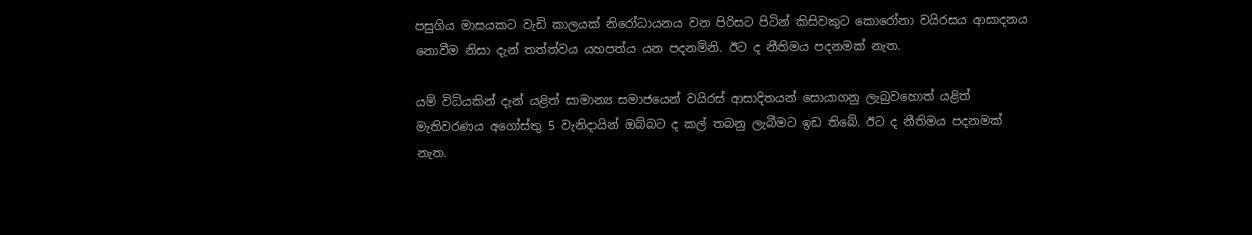පසුගිය මාසයකට වැඩි කාලයක් නිරෝධායනය වන පිරිසට පිටින් කිසිවකුට කොරෝනා වයිරසය ආසාදනය නොවීම නිසා දැන් තත්ත්වය යහපත්ය යන පදනමිනි. ඊට ද නීතිමය පදනමක් නැත.

යම් විධියකින් දැන් යළිත් සාමාන්‍ය සමාජයෙන් වයිරස් ආසාදිතයන් සොයාගනු ලැබුවහොත් යළිත් මැතිවරණය අගෝස්තු 5 වැනිදායින් ඔබ්බට ද කල් තබනු ලැබීමට ඉඩ තිබේ. ඊට ද නීතිමය පදනමක් නැත.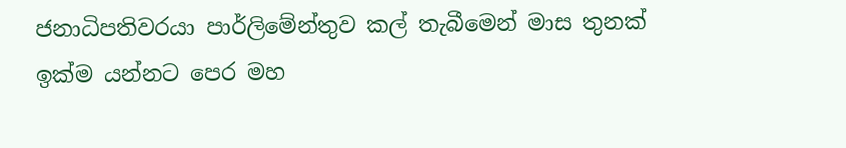ජනාධිපතිවරයා පාර්ලිමේන්තුව කල් තැබීමෙන් මාස තුනක් ඉක්ම යන්නට පෙර මහ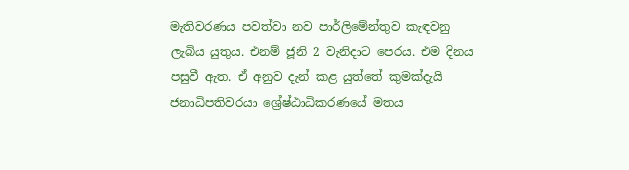මැතිවරණය පවත්වා නව පාර්ලිමේන්තුව කැඳවනු ලැබිය යුතුය. එනම් ජූනි 2 වැනිදාට පෙරය. එම දිනය පසුවී ඇත. ඒ අනුව දැන් කළ යුත්තේ කුමක්දැයි ජනාධිපතිවරයා ශ්‍රේෂ්ඨාධිකරණයේ මතය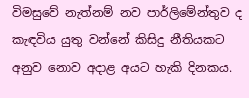විමසුවේ නැත්නම් නව පාර්ලිමේන්තුව ද කැඳවිය යුතු වන්නේ කිසිදු නීතියකට අනුව නොව අදාළ අයට හැකි දිනකය.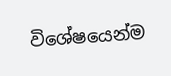විශේෂයෙන්ම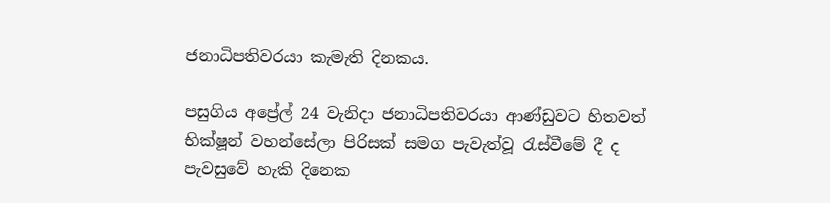ජනාධිපතිවරයා කැමැති දිනකය.

පසුගිය අප්‍රේල් 24 වැනිදා ජනාධිපතිවරයා ආණ්ඩුවට හිතවත් භික්ෂූන් වහන්සේලා පිරිසක් සමග පැවැත්වූ රැස්වීමේ දී ද පැවසුවේ හැකි දිනෙක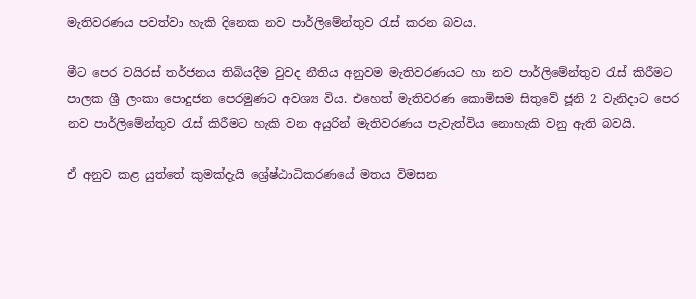මැතිවරණය පවත්වා හැකි දිනෙක නව පාර්ලිමේන්තුව රැස් කරන බවය.

මීට පෙර වයිරස් තර්ජනය තිබියදීම වුවද නීතිය අනුවම මැතිවරණයට හා නව පාර්ලිමේන්තුව රැස් කිරීමට පාලක ශ්‍රී ලංකා පොදුජන පෙරමුණට අවශ්‍ය විය. එහෙත් මැතිවරණ කොමිසම සිතුවේ ජූනි 2 වැනිදාට පෙර නව පාර්ලිමේන්තුව රැස් කිරීමට හැකි වන අයුරින් මැතිවරණය පැවැත්විය නොහැකි වනු ඇති බවයි.

ඒ අනුව කළ යුත්තේ කුමක්දැයි ශ්‍රේෂ්ඨාධිකරණයේ මතය විමසන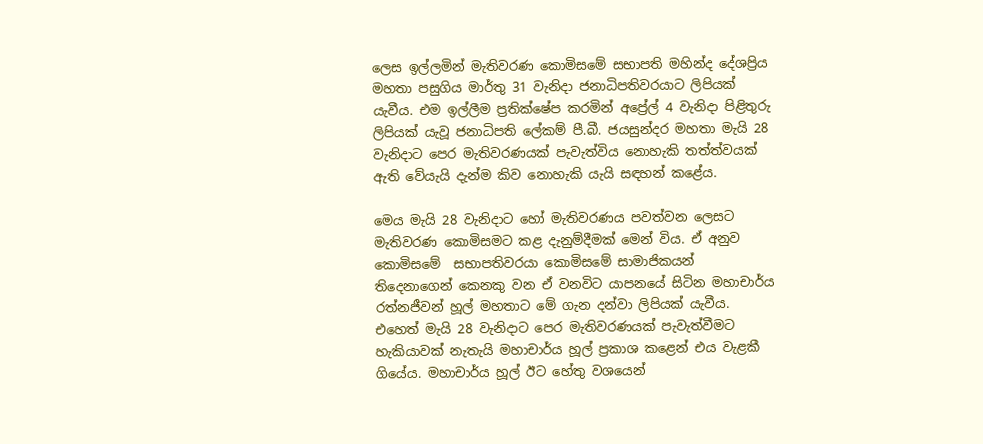ලෙස ඉල්ලමින් මැතිවරණ කොමිසමේ සභාපති මහින්ද දේශප්‍රිය මහතා පසුගිය මාර්තු 31 වැනිදා ජනාධිපතිවරයාට ලිපියක් යැවීය. එම ඉල්ලීම ප්‍රතික්ෂේප කරමින් අප්‍රේල් 4 වැනිදා පිළිතුරු ලිපියක් යැවූ ජනාධිපති ලේකම් පී.බී. ජයසුන්දර මහතා මැයි 28 වැනිදාට පෙර මැතිවරණයක් පැවැත්විය නොහැකි තත්ත්වයක් ඇති වේයැයි දැන්ම කිව නොහැකි යැයි සඳහන් කළේය.

මෙය මැයි 28 වැනිදාට හෝ මැතිවරණය පවත්වන ලෙසට  මැතිවරණ කොමිසමට කළ දැනුම්දීමක් මෙන් විය. ඒ අනුව කොමිසමේ  සභාපතිවරයා කොමිසමේ සාමාජිකයන් තිදෙනාගෙන් කෙනකු වන ඒ වනවිට යාපනයේ සිටින මහාචාර්ය රත්නජීවන් හූල් මහතාට මේ ගැන දන්වා ලිපියක් යැවීය. එහෙත් මැයි 28 වැනිදාට පෙර මැතිවරණයක් පැවැත්වීමට හැකියාවක් නැතැයි මහාචාර්ය හූල් ප්‍රකාශ කළෙන් එය වැළකී ගියේය. මහාචාර්ය හූල් ඊට හේතු වශයෙන්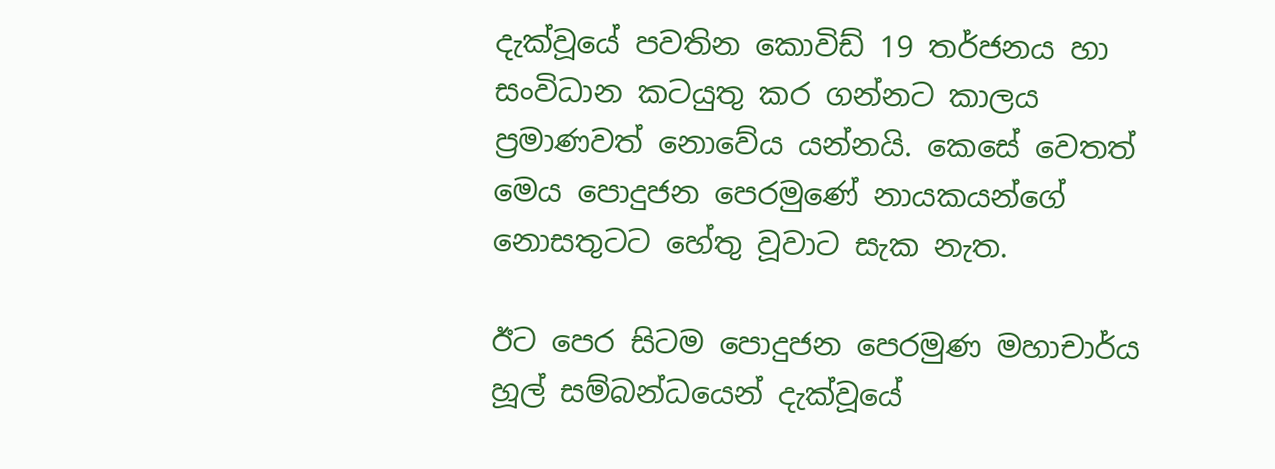දැක්වූයේ පවතින කොවිඩ් 19 තර්ජනය හා සංවිධාන කටයුතු කර ගන්නට කාලය ප්‍රමාණවත් නොවේය යන්නයි. කෙසේ වෙතත් මෙය පොදුජන පෙරමුණේ නායකයන්ගේ නොසතුටට හේතු වූවාට සැක නැත.

ඊට පෙර සිටම පොදුජන පෙරමුණ මහාචාර්ය හූල් සම්බන්ධයෙන් දැක්වූයේ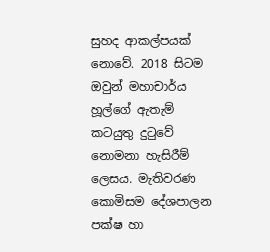සුහද ආකල්පයක් නොවේ. 2018 සිටම ඔවුන් මහාචාර්ය හූල්ගේ ඇතැම් කටයුතු දුටුවේ නොමනා හැසිරීම් ලෙසය. මැතිවරණ කොමිසම දේශපාලන පක්ෂ හා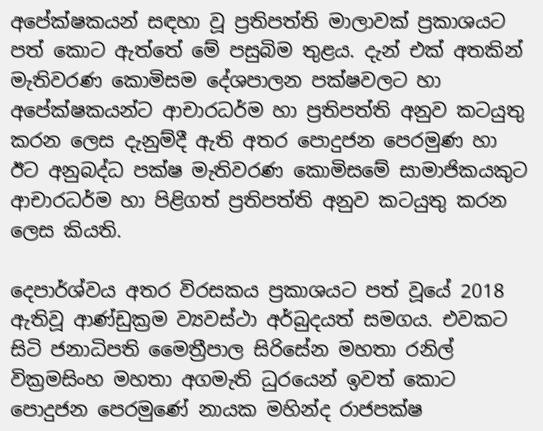අපේක්ෂකයන් සඳහා වූ ප්‍රතිපත්ති මාලාවක් ප්‍රකාශයට පත් කොට ඇත්තේ මේ පසුබිම තුළය. දැන් එක් අතකින් මැතිවරණ කොමිසම දේශපාලන පක්ෂවලට හා  අපේක්ෂකයන්ට ආචාරධර්ම හා ප්‍රතිපත්ති අනුව කටයුතු කරන ලෙස දැනුම්දී ඇති අතර පොදුජන පෙරමුණ හා ඊට අනුබද්ධ පක්ෂ මැතිවරණ කොමිසමේ සාමාජිකයකුට ආචාරධර්ම හා පිළිගත් ප්‍රතිපත්ති අනුව කටයුතු කරන ලෙස කියති.

දෙපාර්ශ්වය අතර විරසකය ප්‍රකාශයට පත් වූයේ 2018  ඇතිවූ ආණ්ඩුක්‍රම ව්‍යවස්ථා අර්බුදයත් සමගය. එවකට සිටි ජනාධිපති මෛත්‍රීපාල සිරිසේන මහතා රනිල් වික්‍රමසිංහ මහතා අගමැති ධුරයෙන් ඉවත් කොට පොදුජන පෙරමුණේ නායක මහින්ද රාජපක්ෂ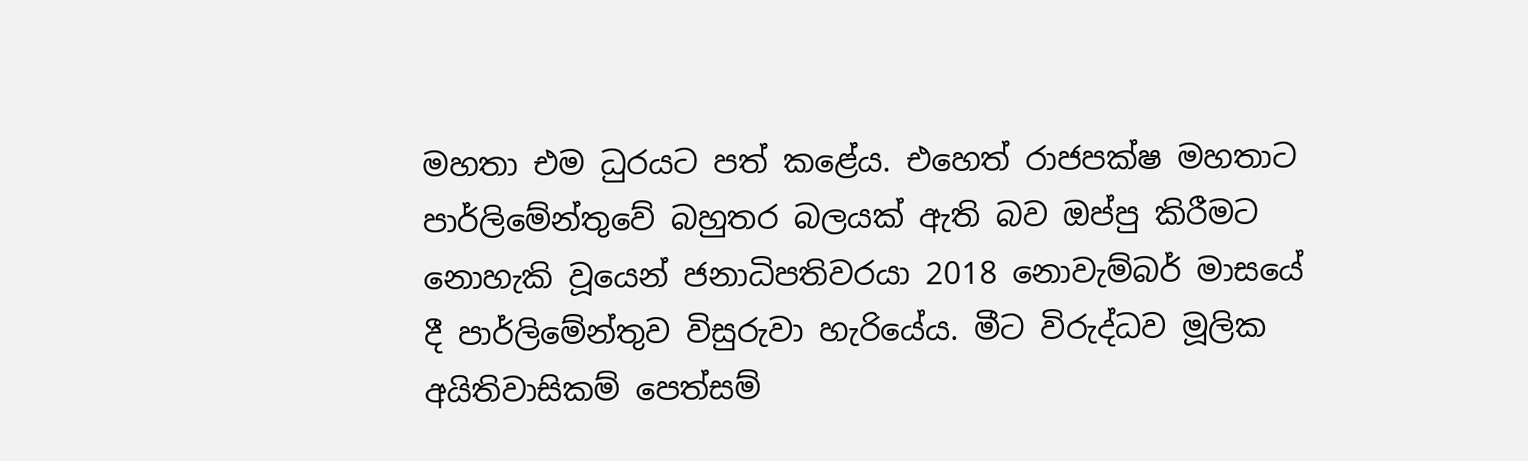මහතා එම ධුරයට පත් කළේය. එහෙත් රාජපක්ෂ මහතාට පාර්ලිමේන්තුවේ බහුතර බලයක් ඇති බව ඔප්පු කිරීමට නොහැකි වූයෙන් ජනාධිපතිවරයා 2018 නොවැම්බර් මාසයේ දී පාර්ලිමේන්තුව විසුරුවා හැරියේය. මීට විරුද්ධව මූලික අයිතිවාසිකම් පෙත්සම්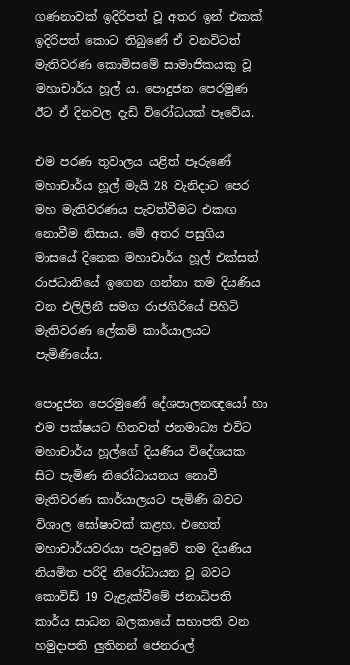ගණනාවක් ඉදිරිපත් වූ අතර ඉන් එකක් ඉදිරිපත් කොට තිබුණේ ඒ වනවිටත් මැතිවරණ කොමිසමේ සාමාජිකයකු වූ මහාචාර්ය හූල් ය. පොදුජන පෙරමුණ ඊට ඒ දිනවල දැඩි විරෝධයක් පෑවේය.

එම පරණ තුවාලය යළිත් පෑරුණේ මහාචාර්ය හූල් මැයි 28 වැනිදාට පෙර මහ මැතිවරණය පැවත්වීමට එකඟ නොවීම නිසාය. මේ අතර පසුගිය මාසයේ දිනෙක මහාචාර්ය හූල් එක්සත් රාජධානියේ ඉගෙන ගන්නා තම දියණිය වන එලිලිනී සමග රාජගිරියේ පිහිටි මැතිවරණ ලේකම් කාර්යාලයට පැමිණියේය.

පොදුජන පෙරමුණේ දේශපාලනඥයෝ හා එම පක්ෂයට හිතවත් ජනමාධ්‍ය එවිට මහාචාර්ය හූල්ගේ දියණිය විදේශයක සිට පැමිණ නිරෝධායනය නොවී මැතිවරණ කාර්යාලයට පැමිණි බවට විශාල ඝෝෂාවක් කළහ. එහෙත් මහාචාර්යවරයා පැවසුවේ තම දියණිය නියමිත පරිදි නිරෝධායන වූ බවට කොවිඩ් 19 වැළැක්වීමේ ජනාධිපති කාර්ය සාධන බලකායේ සභාපති වන හමුදාපති ලුතිනන් ජෙනරාල්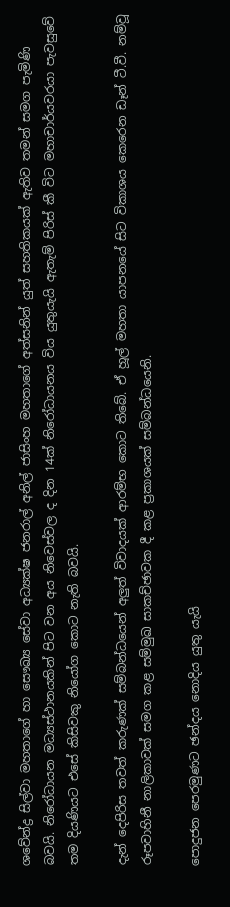ශවේන්ද්‍ර සිල්වා මහතාගේ හා සෞඛ්‍ය සේවා අධ්‍යක්ෂ ජනරාල් අනිල් ජාසිංහ මහතාගේ අත්සනින් යුත් සහතිකයක් ඇතිව තමන් සමග පැමිණි බවයි. නිරෝධායන මධ්‍යස්ථානයකින් පිට වන අය නිවෙස්වල ද දින 14ක් නිරෝධායනය විය යුතුයැයි ඇතැම් පිරිස් කී විට මහාචාර්යවරයා පැවසුවේ තම දියණියට එසේ කිසිවකු නියෝග කොට නැති බවයි.

දැන් දෙපිරිස තවත් කරුණක් සම්බන්ධයෙන් අලුත් විවාදයක් ආරම්භ කොට තිබේ. ඒ හූල් මහතා යාපනයේ සිට විකාශය කෙරෙන ඩෑන් ටී.වී. නම්වූ රූපවාහිනී නාලිකාවක් සමග කළ සම්මුඛ සාකච්ඡාවක දී කළ ප්‍රකාශයක් සම්බන්ධයෙනි.

පොදුජන පෙරමුණට ඡන්දය නොදිය යුතු යැයි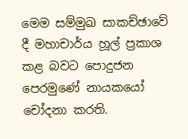මෙම සම්මුඛ සාකච්ඡාවේ දී මහාචාර්ය හූල් ප්‍රකාශ කළ බවට පොදුජන පෙරමුණේ නායකයෝ චෝදනා කරති.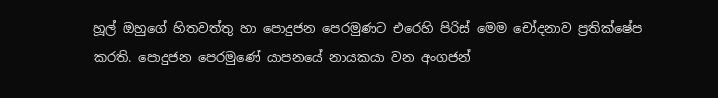හූල් ඔහුගේ හිතවත්තු හා පොදුජන පෙරමුණට එරෙහි පිරිස් මෙම චෝදනාව ප්‍රතික්ෂේප කරති. පොදුජන පෙරමුණේ යාපනයේ නායකයා වන අංගජන්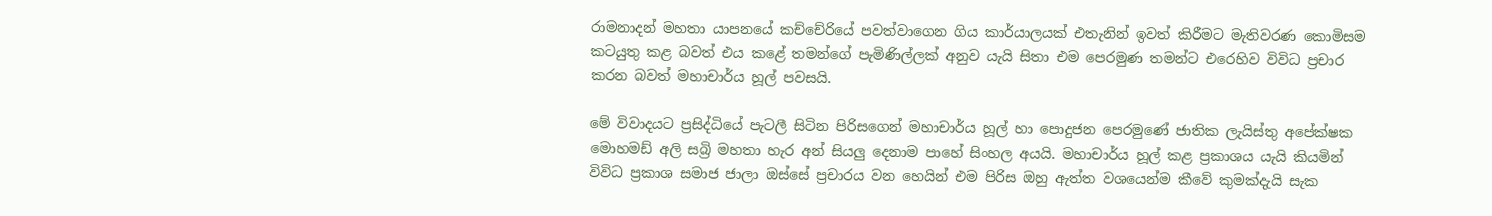රාමනාදන් මහතා යාපනයේ කච්චේරියේ පවත්වාගෙන ගිය කාර්යාලයක් එතැනින් ඉවත් කිරීමට මැතිවරණ කොමිසම කටයුතු කළ බවත් එය කළේ තමන්ගේ පැමිණිල්ලක් අනුව යැයි සිතා එම පෙරමුණ තමන්ට එරෙහිව විවිධ ප්‍රචාර කරන බවත් මහාචාර්ය හූල් පවසයි.

මේ විවාදයට ප්‍රසිද්ධියේ පැටලී සිටින පිරිසගෙන් මහාචාර්ය හූල් හා පොදුජන පෙරමුණේ ජාතික ලැයිස්තු අපේක්ෂක මොහමඩ් අලි සබ්‍රි මහතා හැර අන් සියලු දෙනාම පාහේ සිංහල අයයි. මහාචාර්ය හූල් කළ ප්‍රකාශය යැයි කියමින් විවිධ ප්‍රකාශ සමාජ ජාලා ඔස්සේ ප්‍රචාරය වන හෙයින් එම පිරිස ඔහු ඇත්ත වශයෙන්ම කීවේ කුමක්දැයි සැක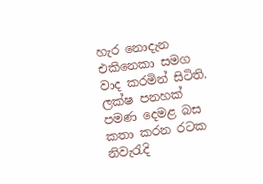හැර නොදැන එකිනෙකා සමග වාද කරමින් සිටිති. ලක්ෂ පනහක් පමණ දෙමළ බස කතා කරන රටක නිවැරැදි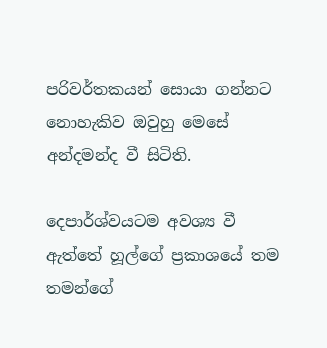පරිවර්තකයන් සොයා ගන්නට නොහැකිව ඔවුහු මෙසේ අන්දමන්ද වී සිටිති.

දෙපාර්ශ්වයටම අවශ්‍ය වී ඇත්තේ හූල්ගේ ප්‍රකාශයේ තම තමන්ගේ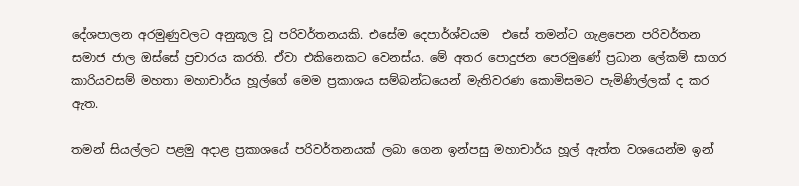දේශපාලන අරමුණුවලට අනුකූල වූ පරිවර්තනයකි. එසේම දෙපාර්ශ්වයම  එසේ තමන්ට ගැළපෙන පරිවර්තන සමාජ ජාල ඔස්සේ ප්‍රචාරය කරති. ඒවා එකිනෙකට වෙනස්ය. මේ අතර පොදුජන පෙරමුණේ ප්‍රධාන ලේකම් සාගර කාරියවසම් මහතා මහාචාර්ය හූල්ගේ මෙම ප්‍රකාශය සම්බන්ධයෙන් මැතිවරණ කොමිසමට පැමිණිල්ලක් ද කර ඇත.

තමන් සියල්ලට පළමු අදාළ ප්‍රකාශයේ පරිවර්තනයක් ලබා ගෙන ඉන්පසු මහාචාර්ය හූල් ඇත්ත වශයෙන්ම ඉන්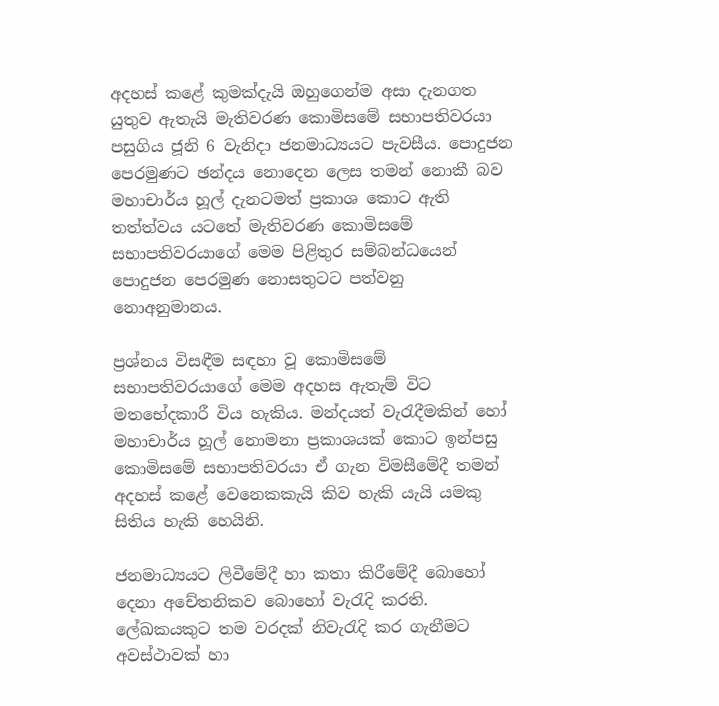අදහස් කළේ කුමක්දැයි ඔහුගෙන්ම අසා දැනගත යුතුව ඇතැයි මැතිවරණ කොමිසමේ සභාපතිවරයා පසුගිය ජූනි 6 වැනිදා ජනමාධ්‍යයට පැවසීය. පොදුජන පෙරමුණට ඡන්දය නොදෙන ලෙස තමන් නොකී බව මහාචාර්ය හූල් දැනටමත් ප්‍රකාශ කොට ඇති තත්ත්වය යටතේ මැතිවරණ කොමිසමේ සභාපතිවරයාගේ මෙම පිළිතුර සම්බන්ධයෙන් පොදුජන පෙරමුණ නොසතුටට පත්වනු නොඅනුමානය.

ප්‍රශ්නය විසඳීම සඳහා වූ කොමිසමේ සභාපතිවරයාගේ මෙම අදහස ඇතැම් විට මතභේදකාරී විය හැකිය. මන්දයත් වැරැදීමකින් හෝ මහාචාර්ය හූල් නොමනා ප්‍රකාශයක් කොට ඉන්පසු කොමිසමේ සභාපතිවරයා ඒ ගැන විමසීමේදී තමන් අදහස් කළේ වෙනෙකකැයි කිව හැකි යැයි යමකු සිතිය හැකි හෙයිනි.

ජනමාධ්‍යයට ලිවීමේදී හා කතා කිරීමේදී බොහෝ දෙනා අචේතනිකව බොහෝ වැරැදි කරති. ලේඛකයකුට තම වරදක් නිවැරැදි කර ගැනීමට අවස්ථාවක් හා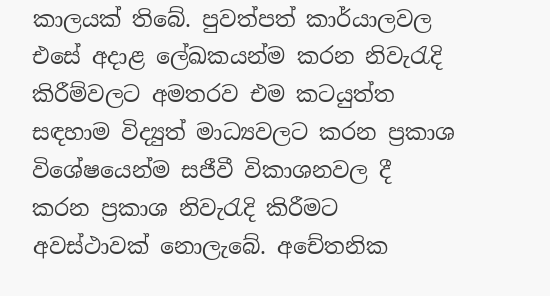කාලයක් තිබේ. පුවත්පත් කාර්යාලවල එසේ අදාළ ලේඛකයන්ම කරන නිවැරැදි කිරීම්වලට අමතරව එම කටයුත්ත සඳහාම විද්‍යුත් මාධ්‍යවලට කරන ප්‍රකාශ විශේෂයෙන්ම සජීවී විකාශනවල දී කරන ප්‍රකාශ නිවැරැදි කිරීමට අවස්ථාවක් නොලැබේ. අචේතනික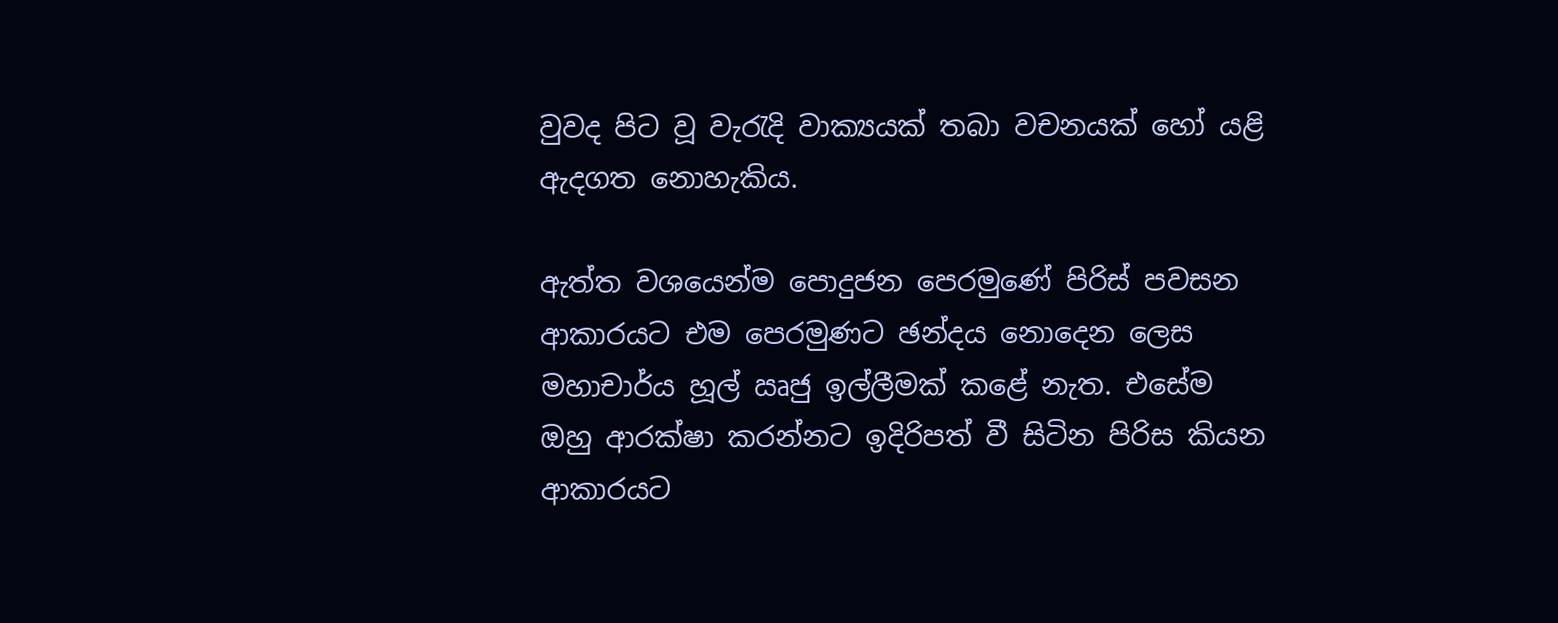වුවද පිට වූ වැරැදි වාක්‍යයක් තබා වචනයක් හෝ යළි ඇදගත නොහැකිය.

ඇත්ත වශයෙන්ම පොදුජන පෙරමුණේ පිරිස් පවසන ආකාරයට එම පෙරමුණට ඡන්දය නොදෙන ලෙස මහාචාර්ය හූල් ඍජු ඉල්ලීමක් කළේ නැත. එසේම ඔහු ආරක්ෂා කරන්නට ඉදිරිපත් වී සිටින පිරිස කියන ආකාරයට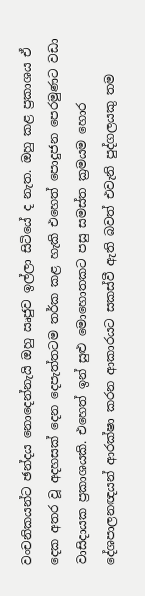වංචනිකයන්ට ඡන්දය නොදෙන්නැයි ඔහු ඍජුව ඉල්ලා සිටියේ ද නැත. ඔහු කළ ප්‍රකාශය ඒ දෙක අතර වූ අදහසක් දෙන දෙපැත්තටම තර්ක කළ හැකි එහෙත් පොදුජන පෙරමුණට වඩා වාසිදායක ප්‍රකාශයකි. එහෙත් ඉන් සුළු මොහොතකට පසු සමස්ත ක්‍රමයම හොර දේශපාලනඥයන් ආරක්ෂා කරන ආකාරයට සකස්වී ඇති බවත් එවැනි පුද්ගලයකු තම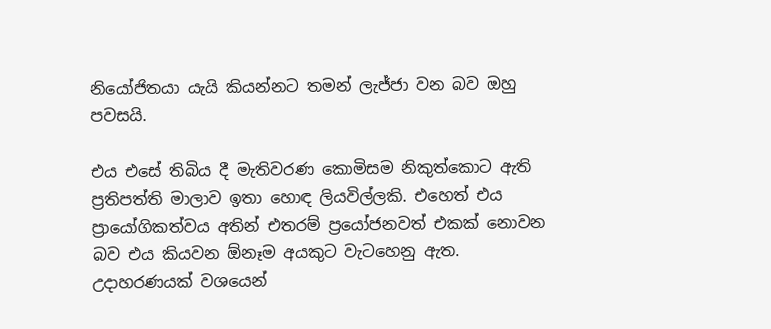නියෝජිතයා යැයි කියන්නට තමන් ලැජ්ජා වන බව ඔහු පවසයි.

එය එසේ තිබිය දී මැතිවරණ කොමිසම නිකුත්කොට ඇති ප්‍රතිපත්ති මාලාව ඉතා හොඳ ලියවිල්ලකි. එහෙත් එය ප්‍රායෝගිකත්වය අතින් එතරම් ප්‍රයෝජනවත් එකක් නොවන බව එය කියවන ඕනෑම අයකුට වැටහෙනු ඇත. උදාහරණයක් වශයෙන්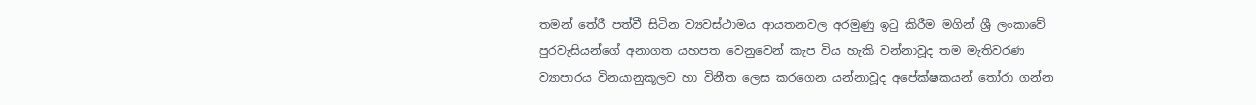තමන් තේරී පත්වී සිටින ව්‍යවස්ථාමය ආයතනවල අරමුණු ඉටු කිරීම මගින් ශ්‍රී ලංකාවේ පුරවැසියන්ගේ අනාගත යහපත වෙනුවෙන් කැප විය හැකි වන්නාවූද තම මැතිවරණ ව්‍යාපාරය විනයානුකූලව හා විනීත ලෙස කරගෙන යන්නාවූද අපේක්ෂකයන් තෝරා ගන්න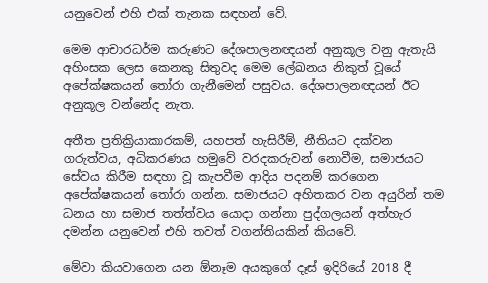යනුවෙන් එහි එක් තැනක සඳහන් වේ.

මෙම ආචාරධර්ම කරුණට දේශපාලනඥයන් අනුකූල වනු ඇතැයි අහිංසක ලෙස කෙනකු සිතුවද මෙම ලේඛනය නිකුත් වූයේ අපේක්ෂකයන් තෝරා ගැනීමෙන් පසුවය. දේශපාලනඥයන් ඊට අනුකූල වන්නේද නැත.

අතීත ප්‍රතික්‍රියාකාරකම්, යහපත් හැසිරීම්, නීතියට දක්වන ගරුත්වය, අධිකරණය හමුවේ වරදකරුවන් නොවීම, සමාජයට සේවය කිරීම සඳහා වූ කැපවීම ආදිය පදනම් කරගෙන අපේක්ෂකයන් තෝරා ගන්න. සමාජයට අහිතකර වන අයුරින් තම ධනය හා සමාජ තත්ත්වය යොදා ගන්නා පුද්ගලයන් අත්හැර දමන්න යනුවෙන් එහි තවත් වගන්තියකින් කියවේ.

මේවා කියවාගෙන යන ඕනෑම අයකුගේ දෑස් ඉදිරියේ 2018 දී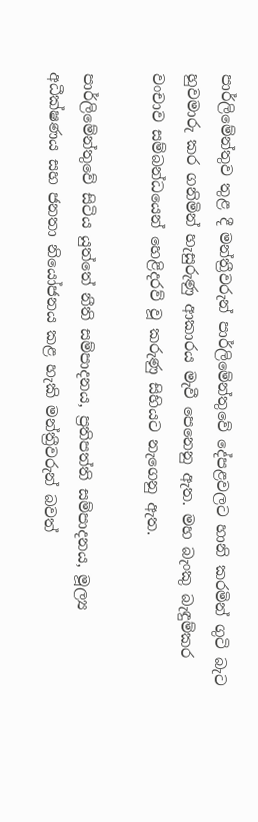පාර්ලිමේන්තුව තුළ දී මන්ත්‍රීවරුන් පාර්ලිමේන්තුවේ දේපළවලට හානි කරමින් ගුටි බැට හුවමාරු කර ගනිමින් හැසුරුණු ආකාරය මැවී පෙනෙනු ඇත. මහ බැංකු බැඳුම්කර වංචාව සම්බන්ධයෙන් හෙළිදරව් වූ කරුණු සිහියට නැගෙනු ඇත.

පාර්ලිමේන්තුවේ සිටිය යුත්තේ නීති සම්පාදනය, ප්‍රතිපත්ති සම්පාදනය, මූල්‍ය අධීක්ෂණය සහ ජනතා නියෝජනය කළ හැකි මන්ත්‍රීවරුන් බවත්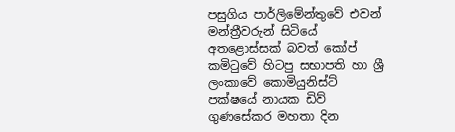පසුගිය පාර්ලිමේන්තුවේ එවන් මන්ත්‍රීවරුන් සිටියේ අතළොස්සක් බවත් කෝප් කමිටුවේ හිටපු සභාපති හා ශ්‍රී ලංකාවේ කොමියුනිස්ට් පක්ෂයේ නායක ඩිව් ගුණසේකර මහතා දින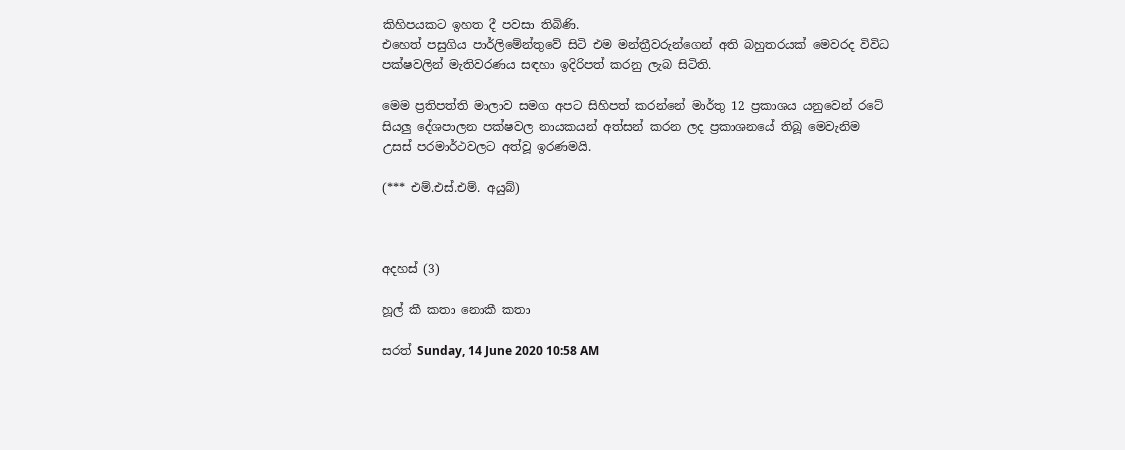කිහිපයකට ඉහත දී පවසා තිබිණි.
එහෙත් පසුගිය පාර්ලිමේන්තුවේ සිටි එම මන්ත්‍රීවරුන්ගෙන් අති බහුතරයක් මෙවරද විවිධ පක්ෂවලින් මැතිවරණය සඳහා ඉදිරිපත් කරනු ලැබ සිටිති.

මෙම ප්‍රතිපත්ති මාලාව සමග අපට සිහිපත් කරන්නේ මාර්තු 12 ප්‍රකාශය යනුවෙන් රටේ සියලු දේශපාලන පක්ෂවල නායකයන් අත්සන් කරන ලද ප්‍රකාශනයේ තිබූ මෙවැනිම උසස් පරමාර්ථවලට අත්වූ ඉරණමයි.

(*** එම්.එස්.එම්. අයුබ්)



අදහස් (3)

හූල් කී කතා නොකී කතා

සරත් Sunday, 14 June 2020 10:58 AM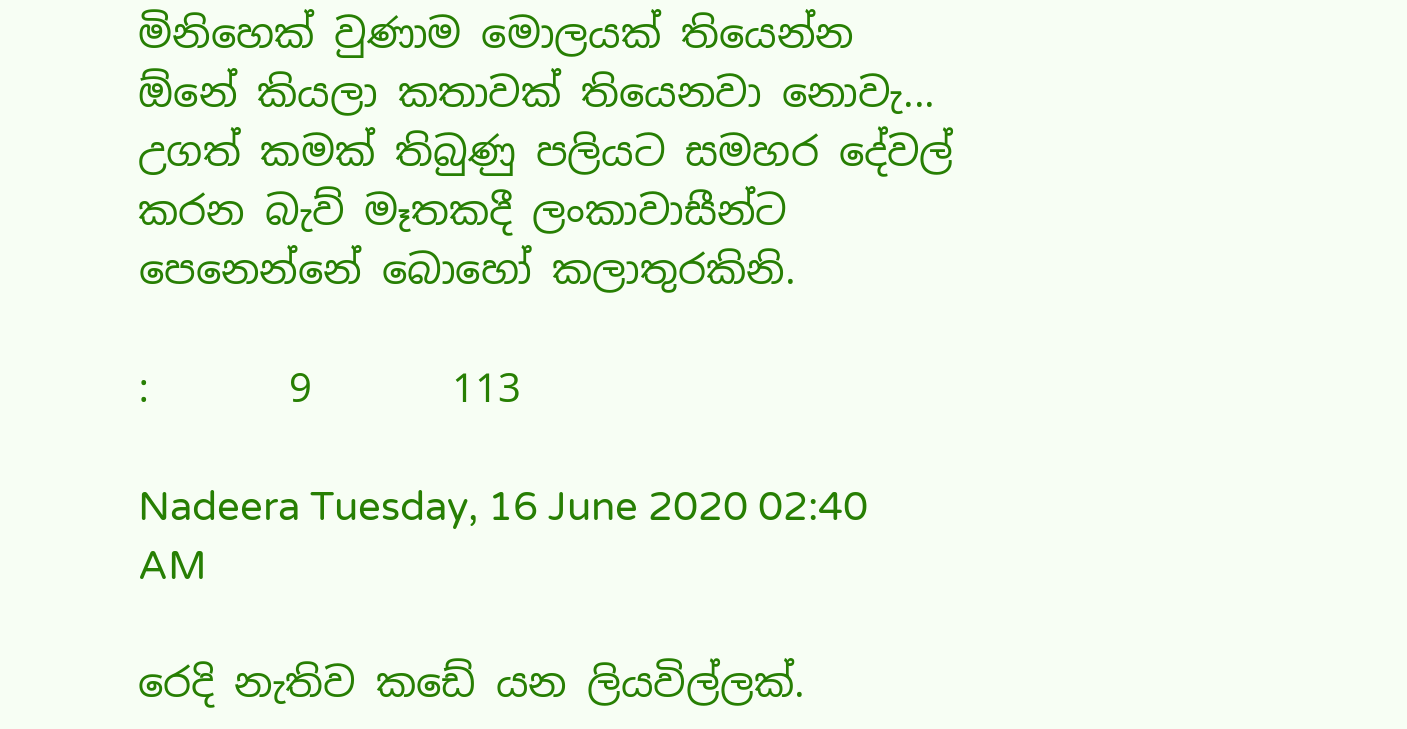මිනිහෙක් වුණාම මොලයක් තියෙන්න ඕනේ කියලා කතාවක් තියෙනවා නොවැ... උගත් කමක් තිබුණු පලියට සමහර දේවල් කරන බැව් මෑතකදී ලංකාවාසීන්ට පෙනෙන්නේ බොහෝ කලාතුරකිනි.

:       9       113

Nadeera Tuesday, 16 June 2020 02:40 AM

රෙදි නැතිව කඩේ යන ලියවිල්ලක්.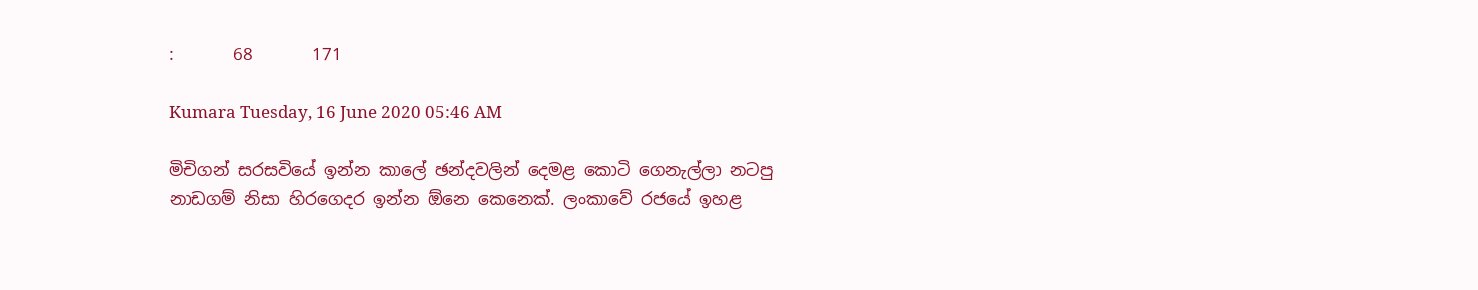:       68       171

Kumara Tuesday, 16 June 2020 05:46 AM

මිචිගන් සරසවියේ ඉන්න කාලේ ඡන්දවලින් දෙමළ කොටි ගෙනැල්ලා නටපු නාඩගම් නිසා හිරගෙදර ඉන්න ඕනෙ කෙනෙක්. ලංකාවේ රජයේ ඉහළ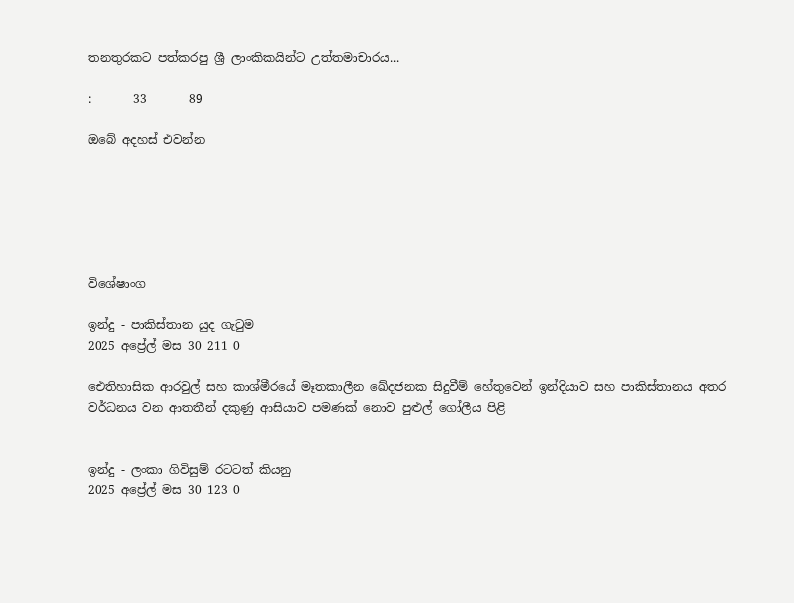තනතුරකට පත්කරපු ශ්‍රී ලාංකිකයින්ට උත්තමාචාරය...

:       33       89

ඔබේ අදහස් එවන්න






විශේෂාංග

ඉන්දු - පාකිස්තාන යුද ගැටුම
2025 අප්‍රේල් මස 30 211 0

ඓතිහාසික ආරවුල් සහ කාශ්මීරයේ මෑතකාලීන ඛේදජනක සිදුවීම් හේතුවෙන් ඉන්දියාව සහ පාකිස්තානය අතර වර්ධනය වන ආතතීන් දකුණු ආසියාව පමණක් නොව පුළුල් ගෝලීය පිළි


ඉන්දු - ලංකා ගිවිසුම් රටටත් කියනු
2025 අප්‍රේල් මස 30 123 0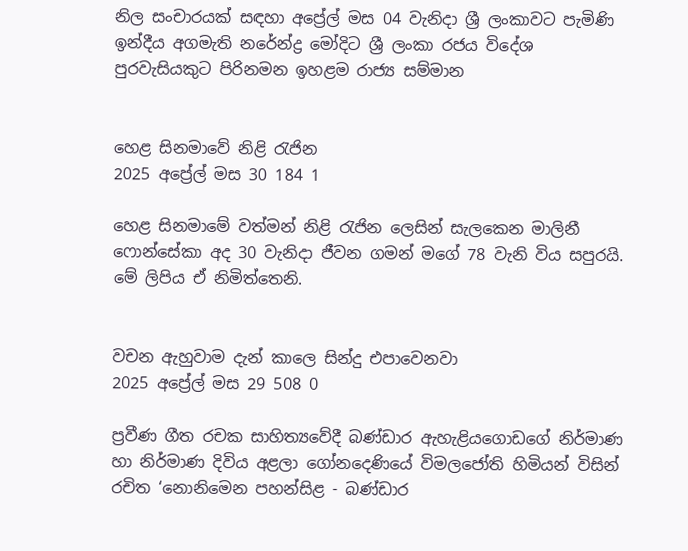නිල සංචාරයක් සඳහා අප්‍රේල් මස 04 වැනිදා ශ්‍රී ලංකාවට පැමිණි ඉන්දීය අගමැති නරේන්ද්‍ර මෝදිට ශ්‍රී ලංකා රජය විදේශ පුරවැසියකුට පිරිනමන ඉහළම රාජ්‍ය සම්මාන


හෙළ සිනමාවේ නිළි රැජින
2025 අප්‍රේල් මස 30 184 1

හෙළ සිනමාමේ වත්මන් නිළි රැජින ලෙසින් සැලකෙන මාලිනී ෆොන්සේකා අද 30 වැනිදා ජීවන ගමන් මගේ 78 වැනි විය සපුරයි. මේ ලිපිය ඒ නිමිත්තෙනි.


වචන ඇහුවාම දැන් කාලෙ සින්දු එපාවෙනවා
2025 අප්‍රේල් මස 29 508 0

ප්‍රවීණ ගීත රචක සාහිත්‍යවේදී බණ්ඩාර ඇහැළියගොඩගේ නිර්මාණ හා නිර්මාණ දිවිය අළලා ගෝනදෙණියේ විමලජෝති හිමියන් විසින් රචිත ‘නොනිමෙන පහන්සිළ - බණ්ඩාර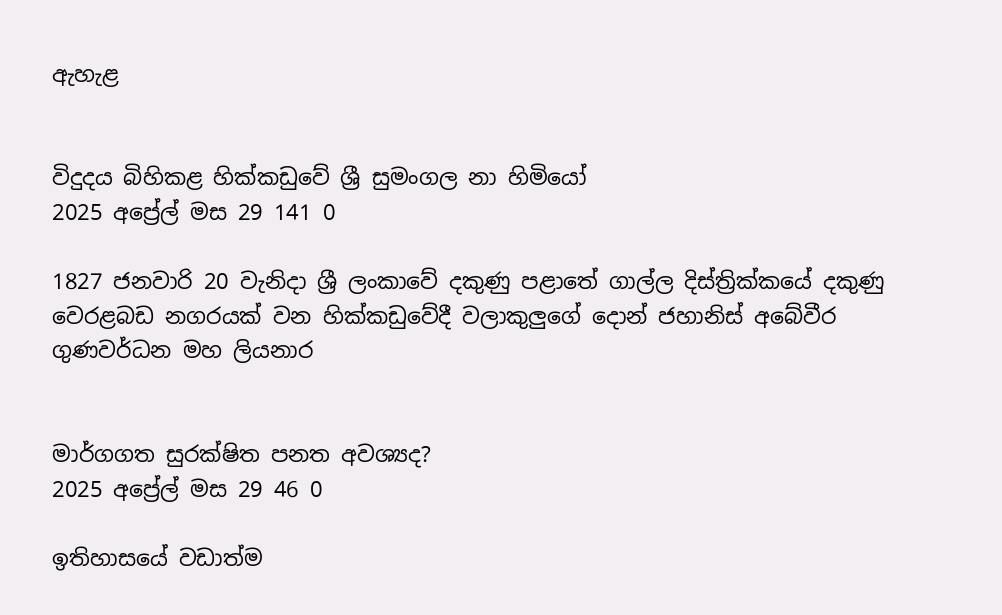ඇහැළ


විදුදය බිහිකළ හික්කඩුවේ ශ්‍රී සුමංගල නා හිමියෝ
2025 අප්‍රේල් මස 29 141 0

1827 ජනවාරි 20 වැනිදා ශ්‍රී ලංකාවේ දකුණු පළාතේ ගාල්ල දිස්ත්‍රික්කයේ දකුණු වෙරළබඩ නගරයක් වන හික්කඩුවේදී වලාකුලුගේ දොන් ජහානිස් අබේවීර ගුණවර්ධන මහ ලියනාර


මාර්ගගත සුරක්ෂිත පනත අවශ්‍යද?
2025 අප්‍රේල් මස 29 46 0

ඉතිහාසයේ වඩාත්ම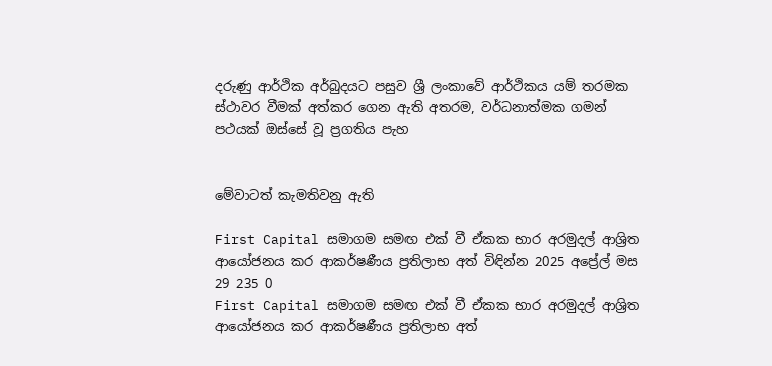දරුණු ආර්ථික අර්බුදයට පසුව ශ්‍රී ලංකාවේ ආර්ථිකය යම් තරමක ස්ථාවර වීමක් අත්කර ගෙන ඇති අතරම, වර්ධනාත්මක ගමන් පථයක් ඔස්සේ වූ ප්‍රගතිය පැහ


මේවාටත් කැමතිවනු ඇති

First Capital සමාගම සමඟ එක් වී ඒකක භාර අරමුදල් ආශ්‍රිත ආයෝජනය කර ආකර්ෂණීය ප්‍රතිලාභ අත් විඳින්න 2025 අප්‍රේල් මස 29 235 0
First Capital සමාගම සමඟ එක් වී ඒකක භාර අරමුදල් ආශ්‍රිත ආයෝජනය කර ආකර්ෂණීය ප්‍රතිලාභ අත්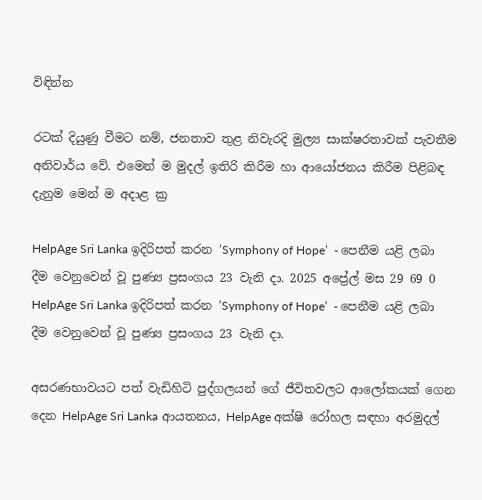විඳින්න

රටක් දියුණු වීමට නම්, ජනතාව තුළ නිවැරදි මුල්‍ය සාක්ෂරතාවක් පැවතීම අනිවාර්ය වේ. එමෙන් ම මුදල් ඉතිරි කිරීම හා ආයෝජනය කිරීම පිළිබඳ දැනුම මෙන් ම අදාළ ක්‍ර

HelpAge Sri Lanka ඉදිරිපත් කරන ’Symphony of Hope’  - පෙනීම යළි ලබා දීම වෙනුවෙන් වූ පුණ්‍ය ප්‍රසංගය 23 වැනි දා. 2025 අප්‍රේල් මස 29 69 0
HelpAge Sri Lanka ඉදිරිපත් කරන ’Symphony of Hope’  - පෙනීම යළි ලබා දීම වෙනුවෙන් වූ පුණ්‍ය ප්‍රසංගය 23 වැනි දා.

අසරණභාවයට පත් වැඩිහිටි පුද්ගලයන් ගේ ජීවිතවලට ආලෝකයක් ගෙන දෙන HelpAge Sri Lanka ආයතනය, HelpAge අක්ෂි රෝහල සඳහා අරමුදල්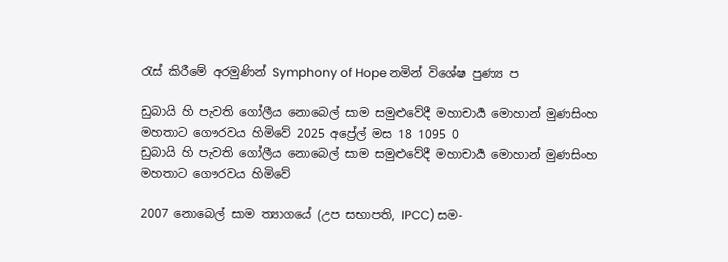රැස් කිරීමේ අරමුණින් Symphony of Hope නමින් විශේෂ පුණ්‍ය ප

ඩුබායි හි පැවති ගෝලීය නොබෙල් සාම සමුළුවේදී මහාචාර්‍ය මොහාන් මුණසිංහ මහතාට ගෞරවය හිමිවේ 2025 අප්‍රේල් මස 18 1095 0
ඩුබායි හි පැවති ගෝලීය නොබෙල් සාම සමුළුවේදී මහාචාර්‍ය මොහාන් මුණසිංහ මහතාට ගෞරවය හිමිවේ

2007 නොබෙල් සාම ත්‍යාගයේ (උප සභාපති, IPCC) සම-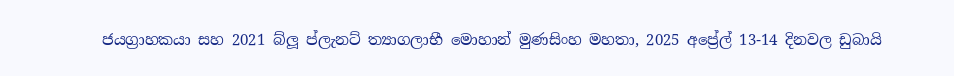ජයග්‍රාහකයා සහ 2021 බ්ලූ ප්ලැනට් ත්‍යාගලාභී මොහාන් මුණසිංහ මහතා, 2025 අප්‍රේල් 13-14 දිනවල ඩුබායි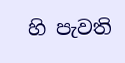හි පැවති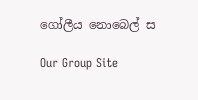ගෝලීය නොබෙල් ස

Our Group Site